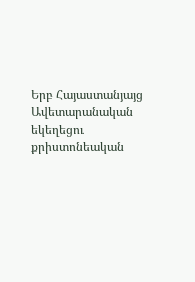Երբ Հայաստանյայց Ավետարանական եկեղեցու քրիստոնեական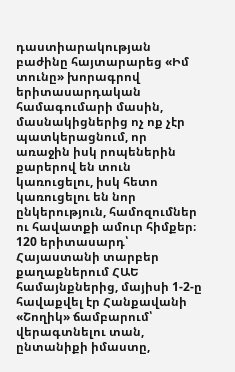դաստիարակության բաժինը հայտարարեց «Իմ տունը» խորագրով երիտասարդական համագումարի մասին, մասնակիցներից ոչ ոք չէր պատկերացնում, որ առաջին իսկ րոպեներին քարերով են տուն կառուցելու, իսկ հետո կառուցելու են նոր ընկերություն, համոզումներ ու հավատքի ամուր հիմքեր։
120 երիտասարդ՝ Հայաստանի տարբեր քաղաքներում ՀԱԵ համայնքներից, մայիսի 1-2-ը հավաքվել էր Հանքավանի «Շողիկ» ճամբարում՝ վերագտնելու տան, ընտանիքի իմաստը,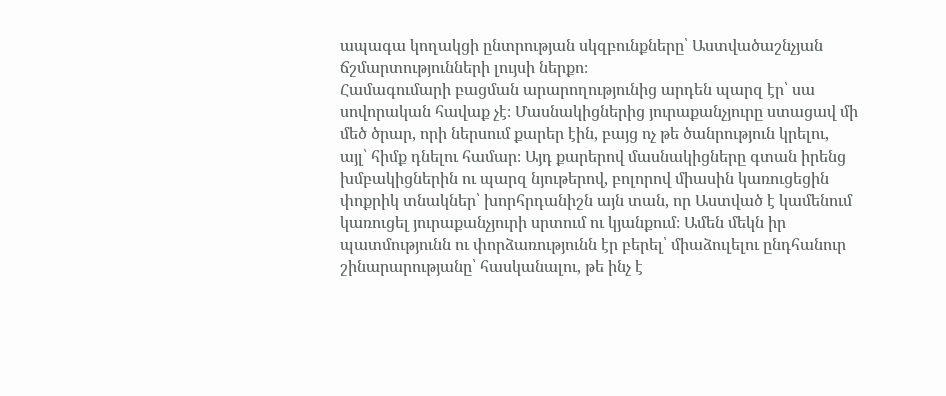ապագա կողակցի ընտրության սկզբունքները՝ Աստվածաշնչյան ճշմարտությունների լույսի ներքո։
Համագումարի բացման արարողությունից արդեն պարզ էր՝ սա սովորական հավաք չէ։ Մասնակիցներից յուրաքանչյուրը ստացավ մի մեծ ծրար, որի ներսում քարեր էին, բայց ոչ թե ծանրություն կրելու, այլ՝ հիմք դնելու համար։ Այդ քարերով մասնակիցները գտան իրենց խմբակիցներին ու պարզ նյութերով, բոլորով միասին կառուցեցին փոքրիկ տնակներ՝ խորհրդանիշն այն տան, որ Աստված է կամենում կառուցել յուրաքանչյուրի սրտում ու կյանքում։ Ամեն մեկն իր պատմությունն ու փորձառությունն էր բերել՝ միաձուլելու ընդհանուր շինարարությանը՝ հասկանալու, թե ինչ է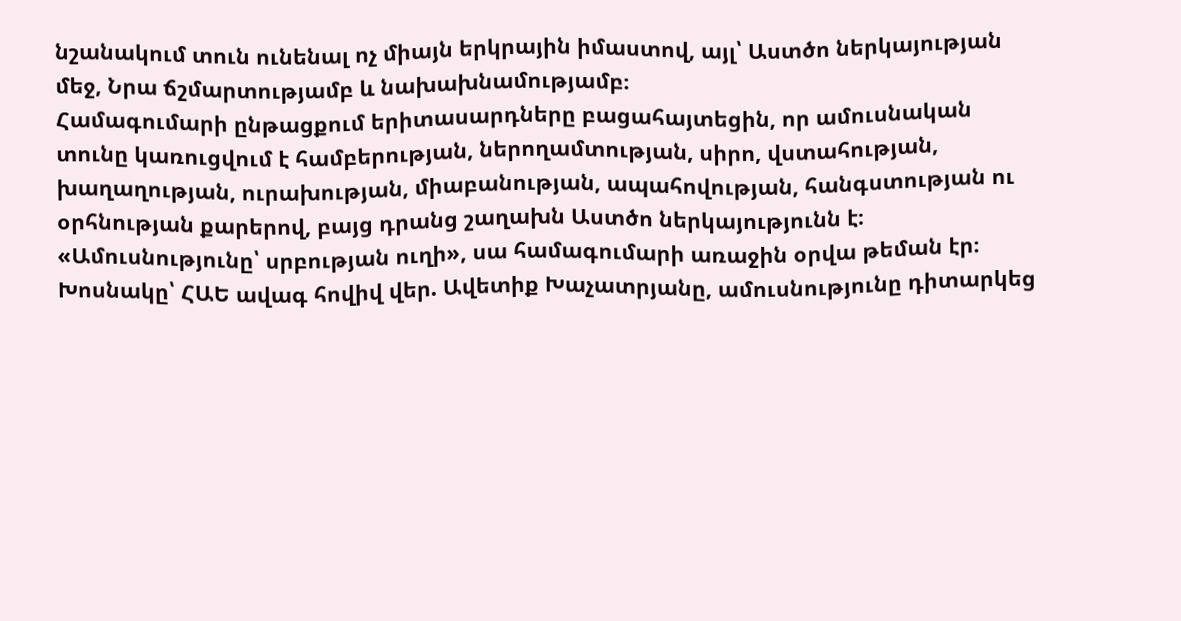նշանակում տուն ունենալ ոչ միայն երկրային իմաստով, այլ՝ Աստծո ներկայության մեջ, Նրա ճշմարտությամբ և նախախնամությամբ։
Համագումարի ընթացքում երիտասարդները բացահայտեցին, որ ամուսնական տունը կառուցվում է համբերության, ներողամտության, սիրո, վստահության, խաղաղության, ուրախության, միաբանության, ապահովության, հանգստության ու օրհնության քարերով, բայց դրանց շաղախն Աստծո ներկայությունն է։
«Ամուսնությունը՝ սրբության ուղի», սա համագումարի առաջին օրվա թեման էր։ Խոսնակը՝ ՀԱԵ ավագ հովիվ վեր. Ավետիք Խաչատրյանը, ամուսնությունը դիտարկեց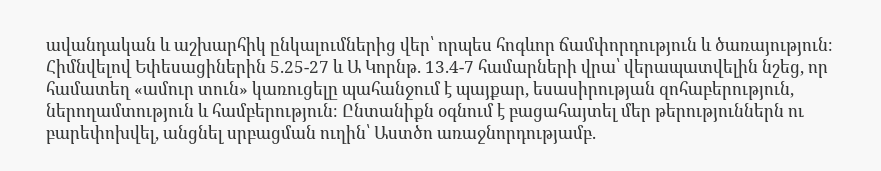ավանդական և աշխարհիկ ընկալումներից վեր՝ որպես հոգևոր ճամփորդություն և ծառայություն։ Հիմնվելով Եփեսացիներին 5.25-27 և Ա Կորնթ. 13.4-7 համարների վրա՝ վերապատվելին նշեց, որ համատեղ «ամուր տուն» կառուցելը պահանջում է պայքար, եսասիրության զոհաբերություն, ներողամտություն և համբերություն։ Ընտանիքն օգնում է բացահայտել մեր թերություններն ու բարեփոխվել, անցնել սրբացման ուղին՝ Աստծո առաջնորդությամբ.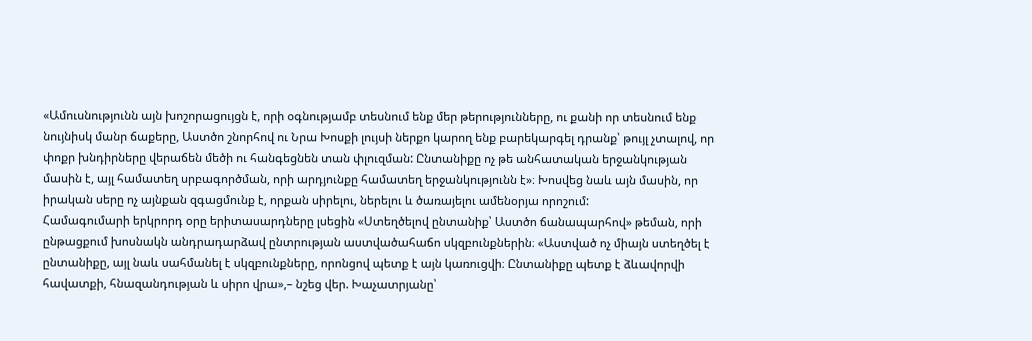«Ամուսնությունն այն խոշորացույցն է, որի օգնությամբ տեսնում ենք մեր թերությունները, ու քանի որ տեսնում ենք նույնիսկ մանր ճաքերը, Աստծո շնորհով ու Նրա Խոսքի լույսի ներքո կարող ենք բարեկարգել դրանք՝ թույլ չտալով, որ փոքր խնդիրները վերաճեն մեծի ու հանգեցնեն տան փլուզման: Ընտանիքը ոչ թե անհատական երջանկության մասին է, այլ համատեղ սրբագործման, որի արդյունքը համատեղ երջանկությունն է»։ Խոսվեց նաև այն մասին, որ իրական սերը ոչ այնքան զգացմունք է, որքան սիրելու, ներելու և ծառայելու ամենօրյա որոշում:
Համագումարի երկրորդ օրը երիտասարդները լսեցին «Ստեղծելով ընտանիք՝ Աստծո ճանապարհով» թեման, որի ընթացքում խոսնակն անդրադարձավ ընտրության աստվածահաճո սկզբունքներին։ «Աստված ոչ միայն ստեղծել է ընտանիքը, այլ նաև սահմանել է սկզբունքները, որոնցով պետք է այն կառուցվի։ Ընտանիքը պետք է ձևավորվի հավատքի, հնազանդության և սիրո վրա»,– նշեց վեր. Խաչատրյանը՝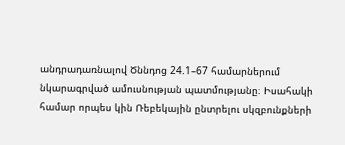անդրադառնալով Ծննդոց 24.1–67 համարներում նկարագրված ամուսնության պատմությանը։ Իսահակի համար որպես կին Ռեբեկային ընտրելու սկզբունքների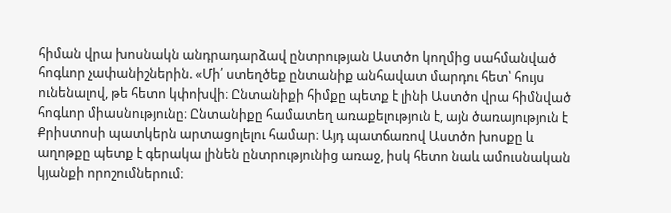հիման վրա խոսնակն անդրադարձավ ընտրության Աստծո կողմից սահմանված հոգևոր չափանիշներին. «Մի՛ ստեղծեք ընտանիք անհավատ մարդու հետ՝ հույս ունենալով, թե հետո կփոխվի։ Ընտանիքի հիմքը պետք է լինի Աստծո վրա հիմնված հոգևոր միասնությունը։ Ընտանիքը համատեղ առաքելություն է, այն ծառայություն է Քրիստոսի պատկերն արտացոլելու համար։ Այդ պատճառով Աստծո խոսքը և աղոթքը պետք է գերակա լինեն ընտրությունից առաջ, իսկ հետո նաև ամուսնական կյանքի որոշումներում։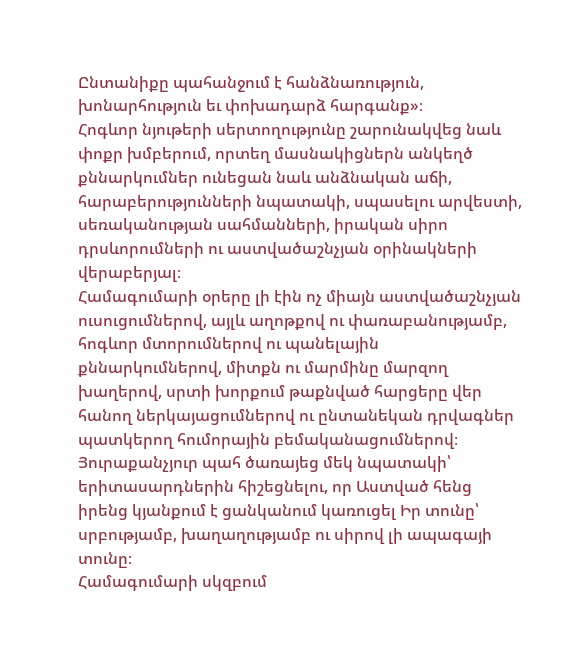Ընտանիքը պահանջում է հանձնառություն, խոնարհություն եւ փոխադարձ հարգանք»։
Հոգևոր նյութերի սերտողությունը շարունակվեց նաև փոքր խմբերում, որտեղ մասնակիցներն անկեղծ քննարկումներ ունեցան նաև անձնական աճի, հարաբերությունների նպատակի, սպասելու արվեստի, սեռականության սահմանների, իրական սիրո դրսևորումների ու աստվածաշնչյան օրինակների վերաբերյալ։
Համագումարի օրերը լի էին ոչ միայն աստվածաշնչյան ուսուցումներով, այլև աղոթքով ու փառաբանությամբ, հոգևոր մտորումներով ու պանելային քննարկումներով, միտքն ու մարմինը մարզող խաղերով, սրտի խորքում թաքնված հարցերը վեր հանող ներկայացումներով ու ընտանեկան դրվագներ պատկերող հումորային բեմականացումներով։ Յուրաքանչյուր պահ ծառայեց մեկ նպատակի՝ երիտասարդներին հիշեցնելու, որ Աստված հենց իրենց կյանքում է ցանկանում կառուցել Իր տունը՝ սրբությամբ, խաղաղությամբ ու սիրով լի ապագայի տունը։
Համագումարի սկզբում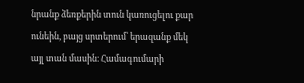նրանք ձեռքերին տուն կառուցելու քար ունեին, բայց սրտերում՝ երազանք մեկ այլ տան մասին։ Համագումարի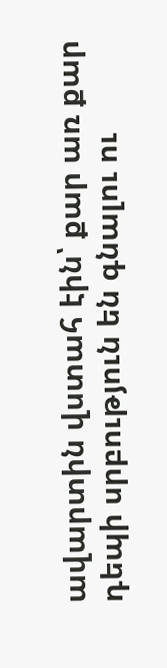ավարտին վստահ էին՝ քար առ քար դեպի սրբություն են գնալու ու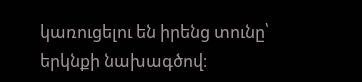կառուցելու են իրենց տունը՝ երկնքի նախագծով։